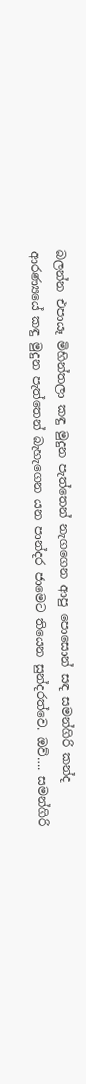බලන්න එපායෑ මිහින්තලා කඳු මුදුන පැත්තෙන් නැගගෙන ආපු පොසොන් සඳ සමන්ගිරි කන්ද ආරණ්‍යයේ කඳු මුදුන පැත්තෙන් බැහැගෙන යන පාන්දර ජාමෙට තියෙන සුන්දරත්වෙ. ඔව්…. සමන්ගිරි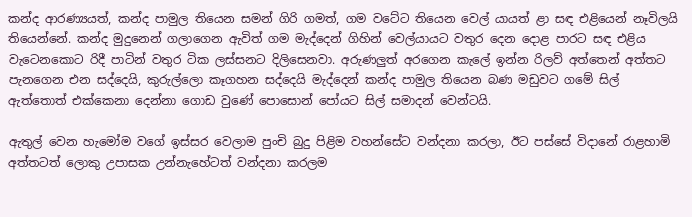කන්ද ආරණ්‍යයත්, කන්ද පාමුල තියෙන සමන් ගිරි ගමත්, ගම වටේට තියෙන වෙල් යායත් ළා සඳ එළියෙන් නෑවිලයි තියෙන්නේ. කන්ද මුදුනෙන් ගලාගෙන ඇවිත් ගම මැද්දෙන් ගිහින් වෙල්යායට වතුර දෙන දොළ පාරට සඳ එළිය වැටෙනකොට රිදී පාටින් වතුර ටික ලස්සනට දිලිසෙනවා. අරුණලුත් අරගෙන කැලේ ඉන්න රිලව් අත්තෙන් අත්තට පැනගෙන එන සද්දෙයි, කුරුල්ලො කෑගහන සද්දෙයි මැද්දෙන් කන්ද පාමුල තියෙන බණ මඩුවට ගමේ සිල් ඇත්තොත් එක්කෙනා දෙන්නා ගොඩ වුණේ පොසොන් පෝයට සිල් සමාදන් වෙන්ටයි.

ඇතුල් වෙන හැමෝම වගේ ඉස්සර වෙලාම පුංචි බුදු පිළිම වහන්සේට වන්දනා කරලා, ඊට පස්සේ විදානේ රාළහාමි අත්තටත් ලොකු උපාසක උන්නැහේටත් වන්දනා කරලම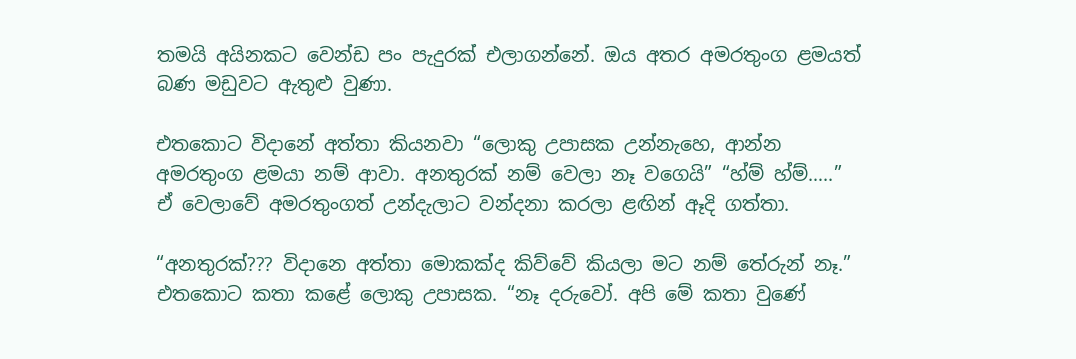තමයි අයිනකට වෙන්ඩ පං පැදුරක් එලාගන්නේ. ඔය අතර අමරතුංග ළමයත් බණ මඩුවට ඇතුළු වුණා.

එතකොට විදානේ අත්තා කියනවා “ලොකු උපාසක උන්නැහෙ, ආන්න අමරතුංග ළමයා නම් ආවා. අනතුරක් නම් වෙලා නෑ වගෙයි” “හ්ම් හ්ම්…..” ඒ වෙලාවේ අමරතුංගත් උන්දැලාට වන්දනා කරලා ළඟින් ඈදි ගත්තා.

“අනතුරක්??? විදානෙ අත්තා මොකක්ද කිව්වේ කියලා මට නම් තේරුන් නෑ.” එතකොට කතා කළේ ලොකු උපාසක. “නෑ දරුවෝ. අපි මේ කතා වුණේ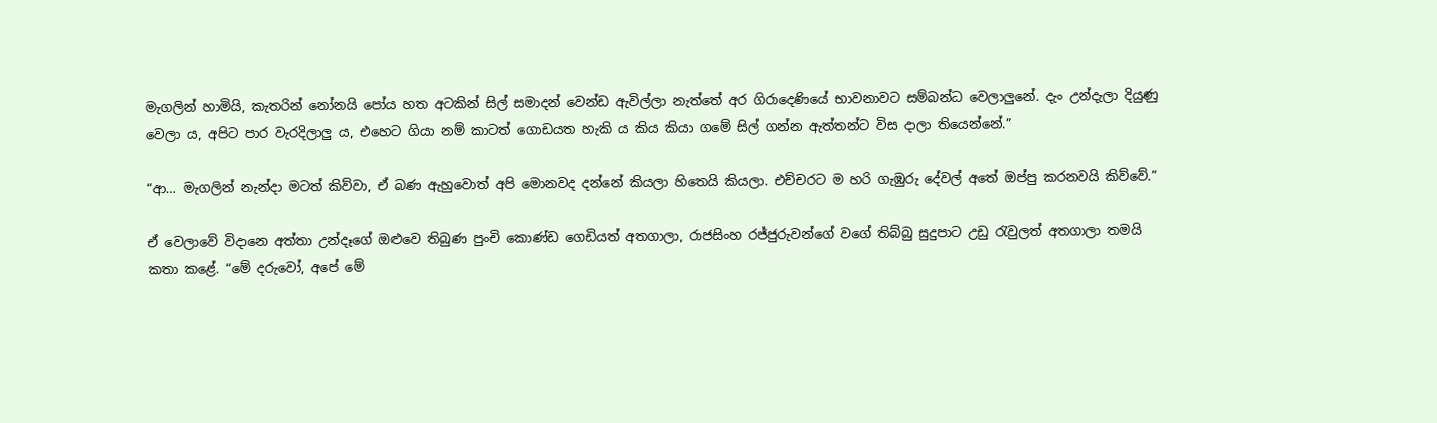මැගලින් හාමියි, කැතරින් නෝනයි පෝය හත අටකින් සිල් සමාදන් වෙන්ඩ ඇවිල්ලා නැත්තේ අර ගිරාදෙණියේ භාවනාවට සම්බන්ධ වෙලාලුනේ. දැං උන්දැලා දියුණු වෙලා ය, අපිට පාර වැරදිලාලු ය, එහෙට ගියා නම් කාටත් ගොඩයත හැකි ය කිය කියා ගමේ සිල් ගන්න ඇත්තන්ට විස දාලා තියෙන්නේ.”

“ආ… මැගලින් නැන්දා මටත් කිව්වා, ඒ බණ ඇහුවොත් අපි මොනවද දන්නේ කියලා හිතෙයි කියලා. එච්චරට ම හරි ගැඹුරු දේවල් අතේ ඔප්පු කරනවයි කිව්වේ.”

ඒ වෙලාවේ විදානෙ අත්තා උන්දෑගේ ඔළුවෙ තිබුණ පුංචි කොණ්ඩ ගෙඩියත් අතගාලා, රාජසිංහ රජ්ජුරුවන්ගේ වගේ තිබ්බු සුදුපාට උඩු රැවුලත් අතගාලා තමයි කතා කළේ. “මේ දරුවෝ, අපේ මේ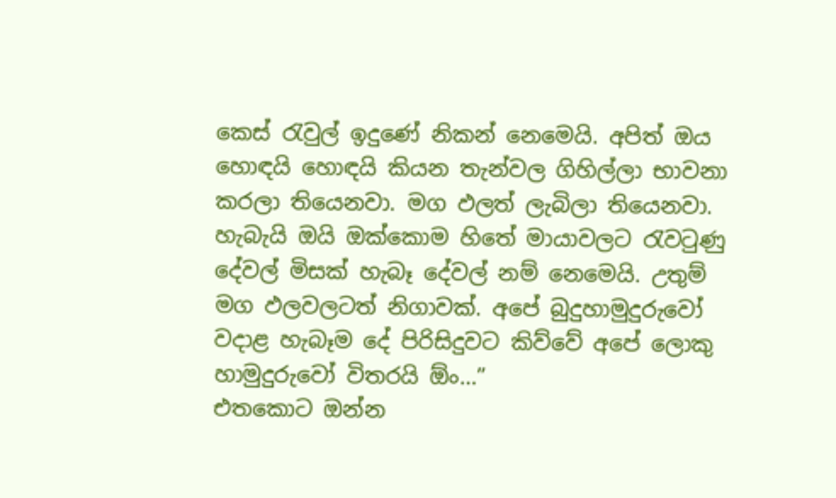කෙස් රැවුල් ඉදුණේ නිකන් නෙමෙයි. අපිත් ඔය හොඳයි හොඳයි කියන තැන්වල ගිහිල්ලා භාවනා කරලා තියෙනවා. මග ඵලත් ලැබිලා තියෙනවා. හැබැයි ඔයි ඔක්කොම හිතේ මායාවලට රැවටුණු දේවල් මිසක් හැබෑ දේවල් නම් නෙමෙයි. උතුම් මග ඵලවලටත් නිගාවක්. අපේ බුදුහාමුදුරුවෝ වදාළ හැබෑම දේ පිරිසිදුවට කිව්වේ අපේ ලොකු හාමුදුරුවෝ විතරයි ඕං…”
එතකොට ඔන්න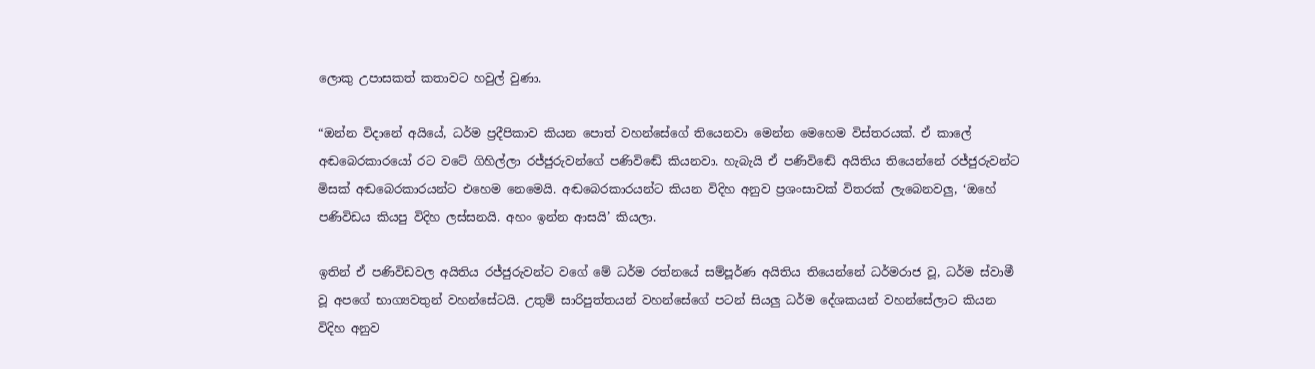ලොකු උපාසකත් කතාවට හවුල් වුණා.

“ඔන්න විදානේ අයියේ, ධර්ම ප්‍රදීපිකාව කියන පොත් වහන්සේගේ තියෙනවා මෙන්න මෙහෙම විස්තරයක්. ඒ කාලේ අඬබෙරකාරයෝ රට වටේ ගිහිල්ලා රජ්ජුරුවන්ගේ පණිවිඬේ කියනවා. හැබැයි ඒ පණිවිඬේ අයිතිය තියෙන්නේ රජ්ජුරුවන්ට මිසක් අඬබෙරකාරයන්ට එහෙම නෙමෙයි. අඬබෙරකාරයන්ට කියන විදිහ අනුව ප්‍රශංසාවක් විතරක් ලැබෙනවලු, ‘ඔහේ පණිවිඩය කියපු විදිහ ලස්සනයි. අහං ඉන්න ආසයි’ කියලා.

ඉතින් ඒ පණිවිඩවල අයිතිය රජ්ජුරුවන්ට වගේ මේ ධර්ම රත්නයේ සම්පූර්ණ අයිතිය තියෙන්නේ ධර්මරාජ වූ, ධර්ම ස්වාමී වූ අපගේ භාග්‍යවතුන් වහන්සේටයි. උතුම් සාරිපුත්තයන් වහන්සේගේ පටන් සියලු ධර්ම දේශකයන් වහන්සේලාට කියන විදිහ අනුව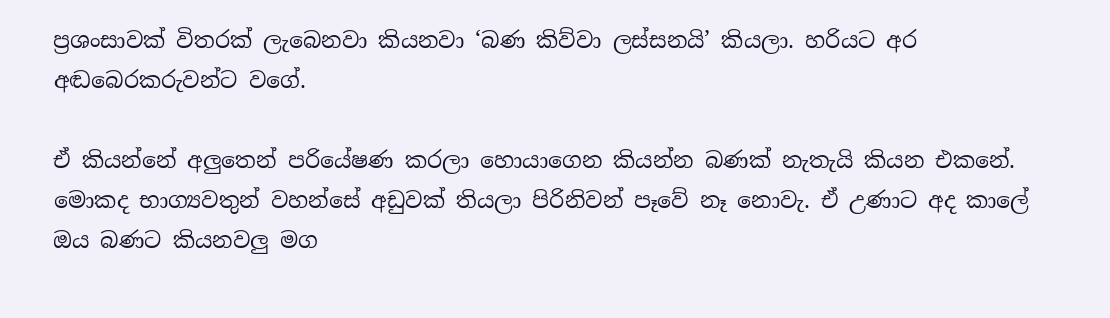ප්‍රශංසාවක් විතරක් ලැබෙනවා කියනවා ‘බණ කිව්වා ලස්සනයි’ කියලා. හරියට අර අඬබෙරකරුවන්ට වගේ.

ඒ කියන්නේ අලුතෙන් පරියේෂණ කරලා හොයාගෙන කියන්න බණක් නැතැයි කියන එකනේ. මොකද භාග්‍යවතුන් වහන්සේ අඩුවක් තියලා පිරිනිවන් පෑවේ නෑ නොවැ. ඒ උණාට අද කාලේ ඔය බණට කියනවලු මග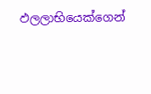ඵලලාභියෙක්ගෙන්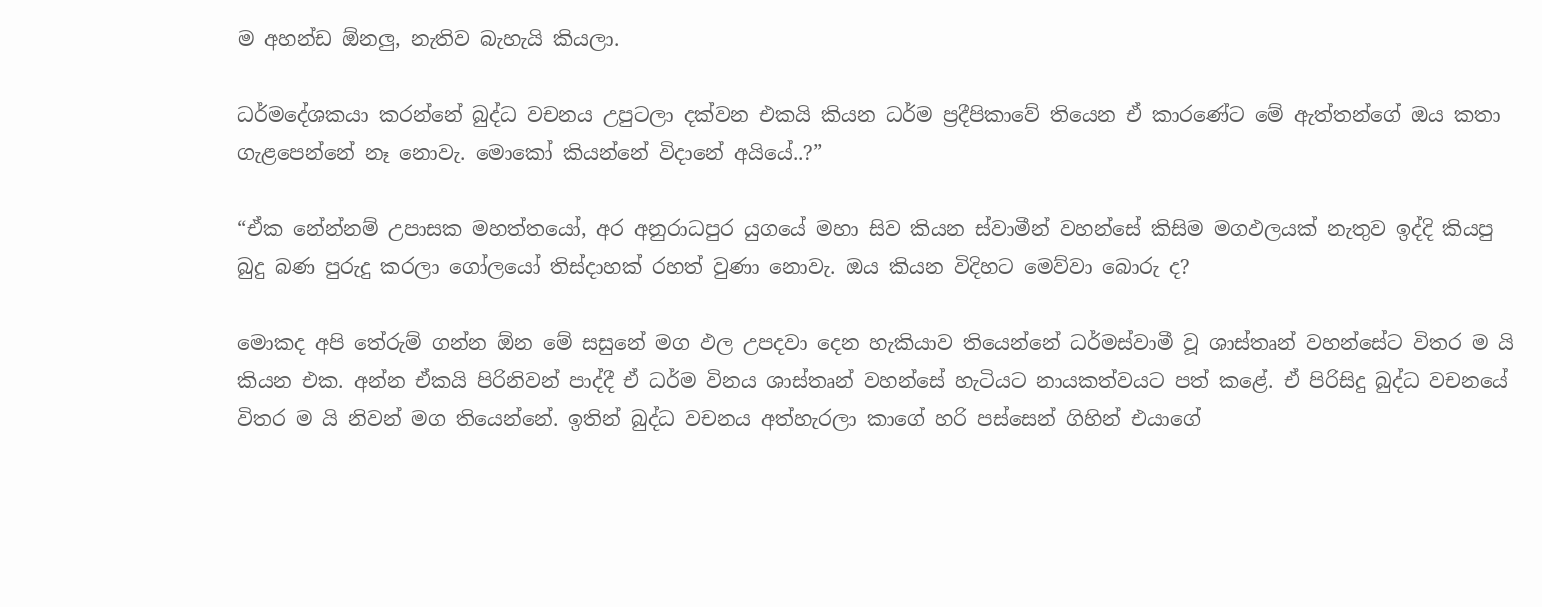ම අහන්ඩ ඕනලු, නැතිව බැහැයි කියලා.

ධර්මදේශකයා කරන්නේ බුද්ධ වචනය උපුටලා දක්වන එකයි කියන ධර්ම ප්‍රදීපිකාවේ තියෙන ඒ කාරණේට මේ ඇත්තන්ගේ ඔය කතා ගැළපෙන්නේ නෑ නොවැ. මොකෝ කියන්නේ විදානේ අයියේ..?”

“ඒක නේන්නම් උපාසක මහත්තයෝ, අර අනුරාධපුර යුගයේ මහා සිව කියන ස්වාමීන් වහන්සේ කිසිම මගඵලයක් නැතුව ඉද්දි කියපු බුදු බණ පුරුදු කරලා ගෝලයෝ තිස්දාහක් රහත් වුණා නොවැ. ඔය කියන විදිහට මෙව්වා බොරු ද?

මොකද අපි තේරුම් ගන්න ඕන මේ සසුනේ මග ඵල උපදවා දෙන හැකියාව තියෙන්නේ ධර්මස්වාමී වූ ශාස්තෘන් වහන්සේට විතර ම යි කියන එක. අන්න ඒකයි පිරිනිවන් පාද්දී ඒ ධර්ම විනය ශාස්තෘන් වහන්සේ හැටියට නායකත්වයට පත් කළේ. ඒ පිරිසිදු බුද්ධ වචනයේ විතර ම යි නිවන් මග තියෙන්නේ. ඉතින් බුද්ධ වචනය අත්හැරලා කාගේ හරි පස්සෙන් ගිහින් එයාගේ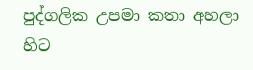පුද්ගලික උපමා කතා අහලා හිට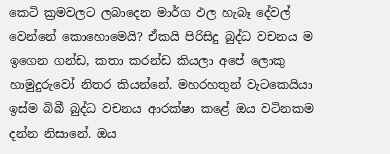කෙටි ක්‍රමවලට ලබාදෙන මාර්ග ඵල හැබෑ දේවල් වෙන්නේ කොහොමෙයි? ඒකයි පිරිසිදු බුද්ධ වචනය ම ඉගෙන ගන්ඩ, කතා කරන්ඩ කියලා අපේ ලොකු හාමුදුරුවෝ නිතර කියන්නේ. මහරහතුන් වැටකෙයියා ඉස්ම බිබී බුද්ධ වචනය ආරක්ෂා කළේ ඔය වටිනකම දන්න නිසානේ. ඔය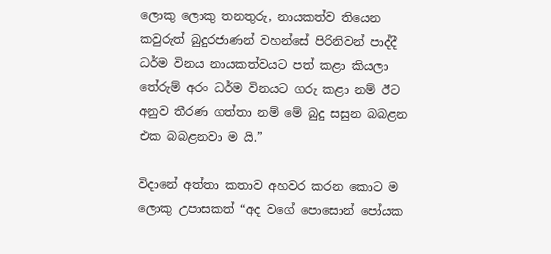ලොකු ලොකු තනතුරු, නායකත්ව තියෙන කවුරුත් බුදුරජාණන් වහන්සේ පිරිනිවන් පාද්දී ධර්ම විනය නායකත්වයට පත් කළා කියලා තේරුම් අරං ධර්ම විනයට ගරු කළා නම් ඊට අනුව තීරණ ගත්තා නම් මේ බුදු සසුන බබළන එක බබළනවා ම යි.”

විදානේ අත්තා කතාව අහවර කරන කොට ම ලොකු උපාසකත් “අද වගේ පොසොන් පෝයක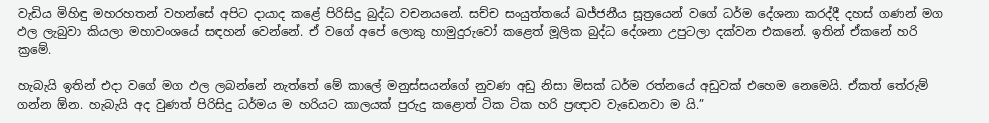වැඩිය මිහිඳු මහරහතන් වහන්සේ අපිට දායාද කළේ පිරිසිදු බුද්ධ වචනයනේ. සච්ච සංයුත්තයේ ඛජ්ජනීය සූත්‍රයෙන් වගේ ධර්ම දේශනා කරද්දී දහස් ගණන් මග ඵල ලැබුවා කියලා මහාවංශයේ සඳහන් වෙන්නේ. ඒ වගේ අපේ ලොකු හාමුදුරුවෝ කළෙත් මූලික බුද්ධ දේශනා උපුටලා දක්වන එකනේ. ඉතින් ඒකනේ හරි ක්‍රමේ.

හැබැයි ඉතින් එදා වගේ මග ඵල ලබන්නේ නැත්තේ මේ කාලේ මනුස්සයන්ගේ නුවණ අඩු නිසා මිසක් ධර්ම රත්නයේ අඩුවක් එහෙම නෙමෙයි. ඒකත් තේරුම් ගන්න ඕන. හැබැයි අද වුණත් පිරිසිදු ධර්මය ම හරියට කාලයක් පුරුදු කළොත් ටික ටික හරි ප්‍රඥාව වැඩෙනවා ම යි.”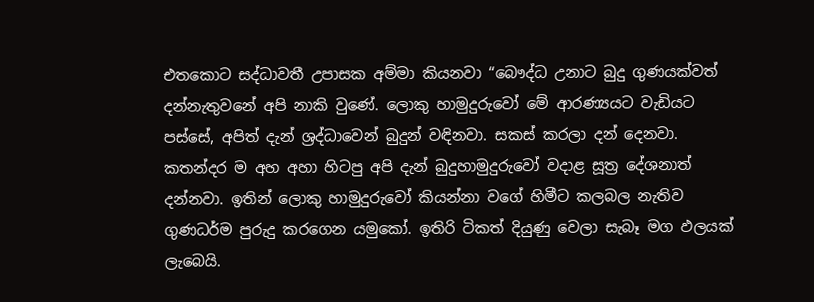එතකොට සද්ධාවතී උපාසක අම්මා කියනවා “බෞද්ධ උනාට බුදු ගුණයක්වත් දන්නැතුවනේ අපි නාකි වුණේ. ලොකු හාමුදුරුවෝ මේ ආරණ්‍යයට වැඩියට පස්සේ, අපිත් දැන් ශ්‍රද්ධාවෙන් බුදුන් වඳිනවා. සකස් කරලා දන් දෙනවා. කතන්දර ම අහ අහා හිටපු අපි දැන් බුදුහාමුදුරුවෝ වදාළ සූත්‍ර දේශනාත් දන්නවා. ඉතින් ලොකු හාමුදුරුවෝ කියන්නා වගේ හිමීට කලබල නැතිව ගුණධර්ම පුරුදු කරගෙන යමුකෝ. ඉතිරි ටිකත් දියුණු වෙලා සැබෑ මග ඵලයක් ලැබෙයි.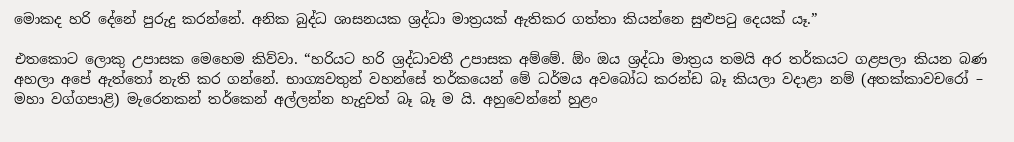මොකද හරි දේනේ පුරුදු කරන්නේ. අනික බුද්ධ ශාසනයක ශ්‍රද්ධා මාත්‍රයක් ඇතිකර ගත්තා කියන්නෙ සුළුපටු දෙයක් යෑ.”

එතකොට ලොකු උපාසක මෙහෙම කිව්වා. “හරියට හරි ශ්‍රද්ධාවතී උපාසක අම්මේ. ඕං ඔය ශ්‍රද්ධා මාත්‍රය තමයි අර තර්කයට ගළපලා කියන බණ අහලා අපේ ඇත්තෝ නැති කර ගන්නේ. භාග්‍යවතුන් වහන්සේ තර්කයෙන් මේ ධර්මය අවබෝධ කරන්ඩ බෑ කියලා වදාළා නම් (අතක්කාවචරෝ – මහා වග්ගපාළි) මැරෙනකන් තර්කෙන් අල්ලන්න හැදුවත් බෑ බෑ ම යි. අහුවෙන්නේ හුළං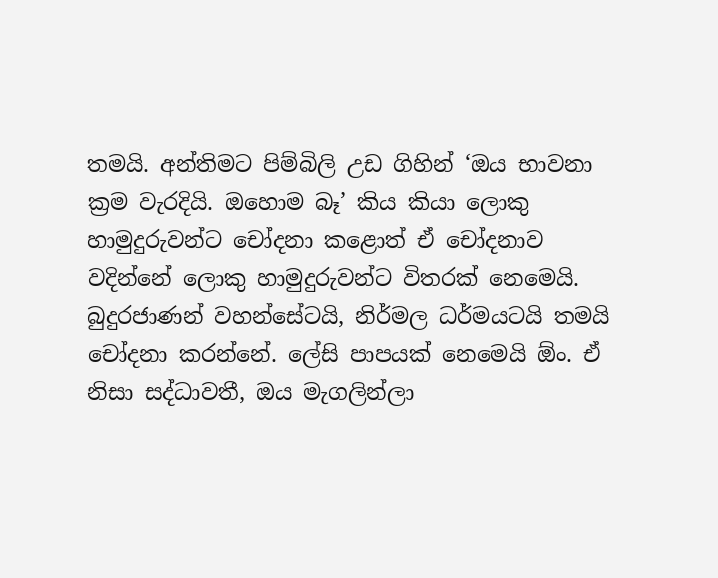තමයි. අන්තිමට පිම්බිලි උඩ ගිහින් ‘ඔය භාවනා ක්‍රම වැරදියි. ඔහොම බෑ’ කිය කියා ලොකු හාමුදුරුවන්ට චෝදනා කළොත් ඒ චෝදනාව වදින්නේ ලොකු හාමුදුරුවන්ට විතරක් නෙමෙයි. බුදුරජාණන් වහන්සේටයි, නිර්මල ධර්මයටයි තමයි චෝදනා කරන්නේ. ලේසි පාපයක් නෙමෙයි ඕං. ඒ නිසා සද්ධාවතී, ඔය මැගලින්ලා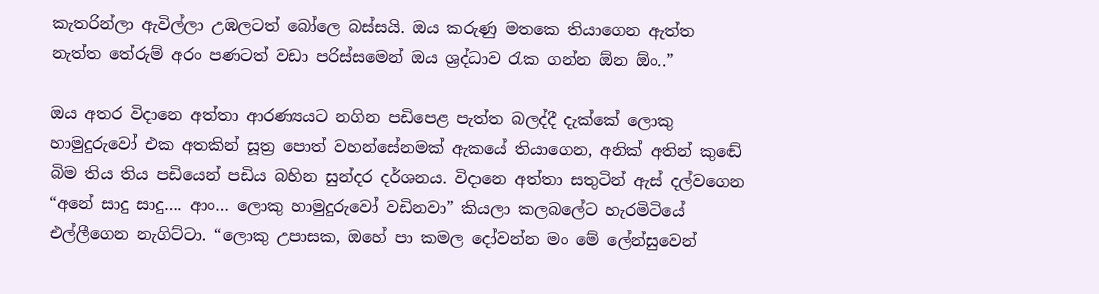කැතරින්ලා ඇවිල්ලා උඹලටත් බෝලෙ බස්සයි. ඔය කරුණු මතකෙ තියාගෙන ඇත්ත නැත්ත තේරුම් අරං පණටත් වඩා පරිස්සමෙන් ඔය ශ්‍රද්ධාව රැක ගන්න ඕන ඕං..”

ඔය අතර විදානෙ අත්තා ආරණ්‍යයට නගින පඩිපෙළ පැත්ත බලද්දී දැක්කේ ලොකු හාමුදුරුවෝ එක අතකින් සූත්‍ර පොත් වහන්සේනමක් ඇකයේ තියාගෙන, අනික් අතින් කුඬේ බිම තිය තිය පඩියෙන් පඩිය බහින සුන්දර දර්ශනය. විදානෙ අත්තා සතුටින් ඇස් දල්වගෙන “අනේ සාදු සාදු…. ආං… ලොකු හාමුදුරුවෝ වඩිනවා” කියලා කලබලේට හැරමිටියේ එල්ලීගෙන නැගිට්ටා. “ලොකු උපාසක, ඔහේ පා කමල දෝවන්න මං මේ ලේන්සුවෙන්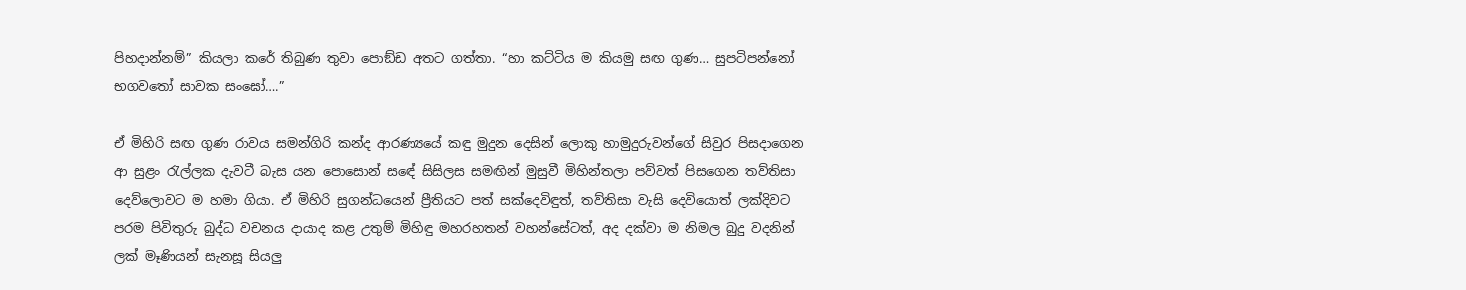පිහදාන්නම්” කියලා කරේ තිබුණ තුවා පොඞ්ඩ අතට ගත්තා. “හා කට්ටිය ම කියමු සඟ ගුණ… සුපටිපන්නෝ භගවතෝ සාවක සංඝෝ….”

ඒ මිහිරි සඟ ගුණ රාවය සමන්ගිරි කන්ද ආරණ්‍යයේ කඳු මුදුන දෙසින් ලොකු හාමුදුරුවන්ගේ සිවුර පිසදාගෙන ආ සුළං රැල්ලක දැවටී බැස යන පොසොන් සඳේ සිසිලස සමඟින් මුසුවී මිහින්තලා පව්වත් පිසගෙන තව්තිසා දෙව්ලොවට ම හමා ගියා. ඒ මිහිරි සුගන්ධයෙන් ප්‍රීතියට පත් සක්දෙවිඳුත්, තව්තිසා වැසි දෙවියොත් ලක්දිවට පරම පිවිතුරු බුද්ධ වචනය දායාද කළ උතුම් මිහිඳු මහරහතන් වහන්සේටත්, අද දක්වා ම නිමල බුදු වදනින් ලක් මෑණියන් සැනසූ සියලු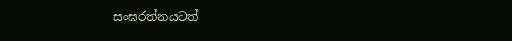සංඝරත්නයටත්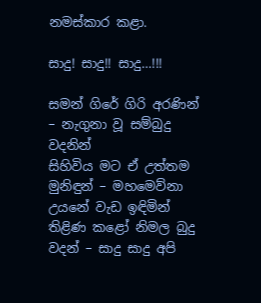නමස්කාර කළා.

සාදු! සාදු!! සාදු…!!!

සමන් ගිරේ ගිරි අරණින් – නැගුනා වූ සම්බුදු වදනින්
සිහිවිය මට ඒ උත්තම මුනිඳුන් – මහමෙව්නා උයනේ වැඩ ඉඳිමින්
තිළිණ කළෝ නිමල බුදු වදන් – සාදු සාදු අපි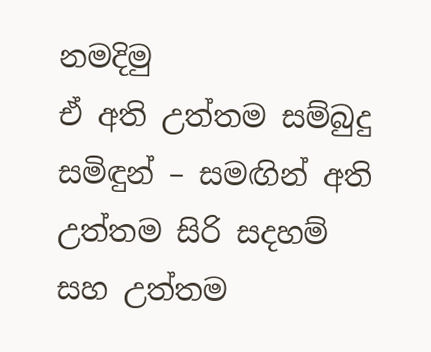නමදිමු
ඒ අති උත්තම සම්බුදු සමිඳුන් – සමඟින් අති උත්තම සිරි සදහම්
සහ උත්තම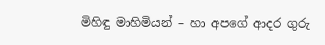මිහිඳු මාහිමියන් – හා අපගේ ආදර ගුරු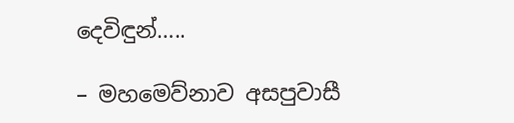දෙවිඳුන්…..

– මහමෙව්නාව අසපුවාසී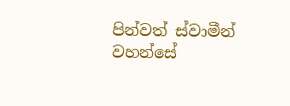පින්වත් ස්වාමීන් වහන්සේ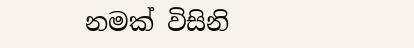නමක් විසිනි